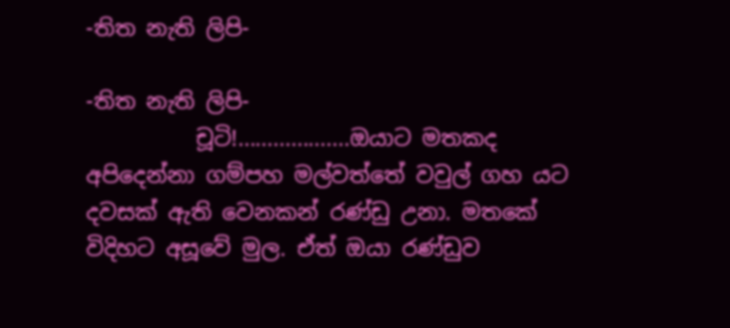-තිත නැති ලිපි-

-තිත නැති ලිපි-
          චූටි!...................ඔයාට මතකද අපිදෙන්නා ගම්පහ මල්වත්තේ වවුල් ගහ යට දවසක් ඇති වෙනකන් රණ්ඩු උනා. මතකේ විදිහට අසූවේ මුල. ඒත් ඔයා රණ්ඩුව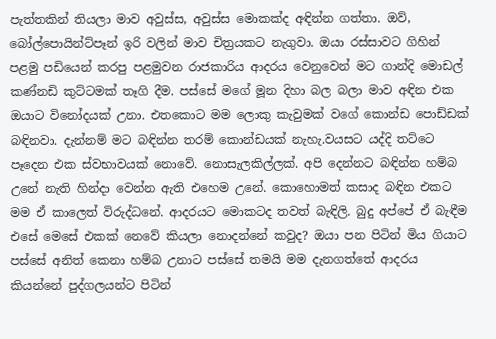පැත්තකින් තියලා මාව අවුස්ස, අවුස්ස මොකක්ද අඳින්න ගත්තා. ඔව්, බෝල්පොයින්ට්පෑන් ඉරි වලින් මාව චිත්‍රයකට නැගුවා. ඔයා රස්සාවට ගිහින් පළමු පඩියෙන් කරපු පළමුවන රාජකාරිය ආදරය වෙනුවෙන් මට ගාන්දි මොඩල් කණ්නඩි කුට්ටමක් තෑගි දීම. පස්සේ මගේ මූන දිහා බල බලා මාව අඳින එක ඔයාට විනෝදයක් උනා. එතකොට මම ලොකු කැවුමක් වගේ කොන්ඩ පොඩ්ඩක් බඳිනවා. දැන්නම් මට බඳින්න තරම් කොන්ඩයක් නැහැ.වයසට යද්දි තට්ටෙ පෑදෙන එක ස්වභාවයක් නොවේ. නොසැලකිල්ලක්. අපි දෙන්නට බඳින්න හම්බ උනේ නැති හින්දා වෙන්න ඇති එහෙම උනේ. කොහොමත් කසාද බඳින එකට මම ඒ කාලෙත් විරුද්ධනේ. ආදරයට මොකටද තවත් බැඳිලි. බුදු අප්පේ ඒ බැඳීම එසේ මෙසේ එකක් නෙවේ කියලා නොදන්නේ කවුද? ඔයා පන පිටින් මිය ගියාට පස්සේ අනිත් කෙනා හම්බ උනාට පස්සේ තමයි මම දැනගත්තේ ආදරය කියන්නේ පුද්ගලයන්ට පිටින්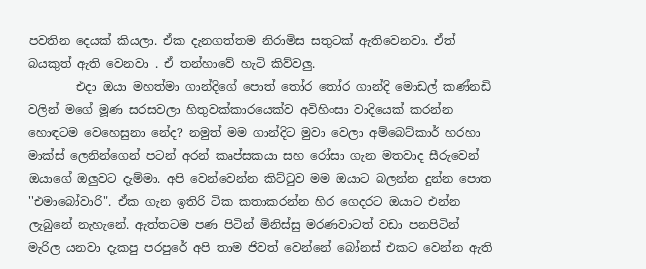පවතින දෙයක් කියලා. ඒක දැනගත්තම නිරාමිස සතුටක් ඇතිවෙනවා. ඒත් බයකුත් ඇති ‌වෙනවා . ඒ තන්හාවේ හැටි කිව්වලු.
        එදා ඔයා මහත්මා ගාන්දිගේ පොත් තෝර තෝර ගාන්දි මොඩල් කණ්නඩි වලින් මගේ මූණ සරසවලා හිතුවක්කාරයෙක්ව අවිහිංසා වාදියෙක් කරන්න හොඳටම වෙහෙසුනා නේද? නමුත් මම ගාන්දිට මුවා වෙලා අම්බෙට්කාර් හරහා මාක්ස් ලෙනින්ගෙන් පටන් අරන් කෘප්සකයා සහ රෝසා ගැන මතවාද සීරුවෙන් ඔයාගේ ඔලුවට දැම්මා. අපි වෙන්වෙන්න කිට්ටුව මම ඔයාට බලන්න දුන්න පොත ''එමාබෝවාරි". ඒක ගැන ඉතිරි ටික කතාකරන්න හිර ගෙදරට ඔයාට එන්න ලැබුනේ නැහැනේ. ඇත්තටම පණ පිටින් මිනිස්සු මරණවාටත් වඩා පනපිටින් මැරිල යනවා දැකපු පරපුරේ අපි තාම ජිවත් වෙන්නේ බෝනස් එකට වෙන්න ඇති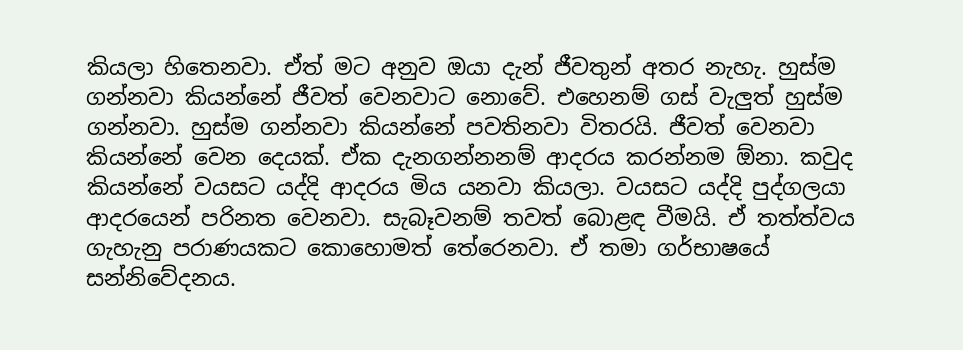කියලා හිතෙනවා. ඒත් මට අනුව ඔයා දැන් ජීවතුන් අතර නැහැ. හුස්ම ගන්නවා කියන්නේ ජීවත් වෙනවාට නොවේ. එහෙනම් ගස් වැලුත් හුස්ම ගන්නවා. හුස්ම ගන්නවා කියන්නේ පවතිනවා විතරයි. ජීවත් වෙනවා කියන්නේ වෙන දෙයක්. ඒක දැනගන්නනම් ආදරය කරන්නම ඕනා. කවුද කියන්නේ වයසට යද්දි ආදරය මිය යනවා කියලා. වයසට යද්දි පුද්ගලයා ආදරයෙන් පරිනත වෙනවා. සැබෑවනම් තවත් බොළඳ වීමයි. ඒ තත්ත්වය ගැහැනු පරාණයකට කොහොමත් තේරෙනවා. ඒ තමා ගර්භාෂයේ සන්නිවේදනය.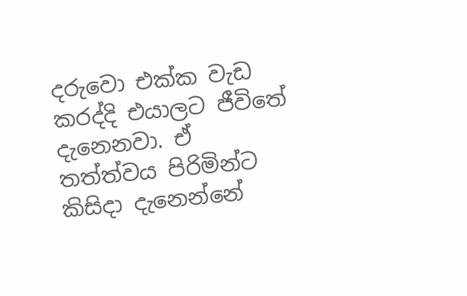දරුවො එක්ක වැඩ කරද්දි එයාලට ජීවිතේ දැනෙනවා. ඒ තත්ත්වය පිරිමින්ට කිසිදා දැනෙන්නේ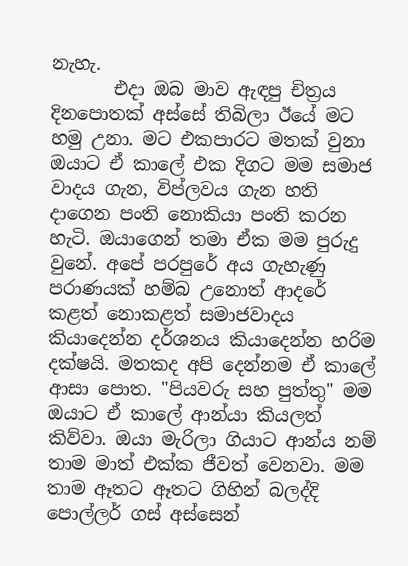නැහැ.
       එදා ඔබ මාව ඇඳපු චිත්‍රය දිනපොතක් අස්සේ තිබිලා ඊයේ මට හමු උනා. මට එකපාරට මතක් වුනා ඔයාට ඒ කාලේ එක දිගට මම සමාජ වාදය ගැන, විප්ලවය ගැන හති දාගෙන පංති නොකියා පංති කරන හැටි. ඔයාගෙන් තමා ඒක මම පුරුදු වුනේ. අපේ පරපුරේ අය ගැහැණු පරාණයක් හම්බ උනොත් ආදරේ කළත් නොකළත් සමාජවාදය කියාදෙන්න දර්ශනය කියාදෙන්න හරිම දක්ෂයි. මතකද අපි දෙන්නම ඒ කාලේ ආසා පොත. "පියවරු සහ පුත්තු" මම ඔයාට ඒ කාලේ ආන්යා කියලත් කිව්වා. ඔයා මැරිලා ගියාට ආන්ය නම් තාම මාත් එක්ක ජීවත් වෙනවා. මම තාම ඈතට ඈතට ගිහින් බලද්දි පොල්ලර් ගස් අස්සෙන්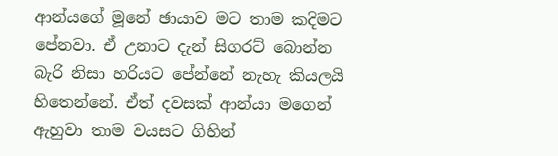ආන්යගේ මූනේ ඡායාව මට තාම කදිමට පේනවා. ඒ උනාට දැන් සිගරට් බොන්න බැරි නිසා හරියට පේන්නේ නැහැ කියලයි හිතෙන්නේ. ඒත් දවසක් ආන්යා මගෙන් ඇහුවා තාම වයසට ගිහින්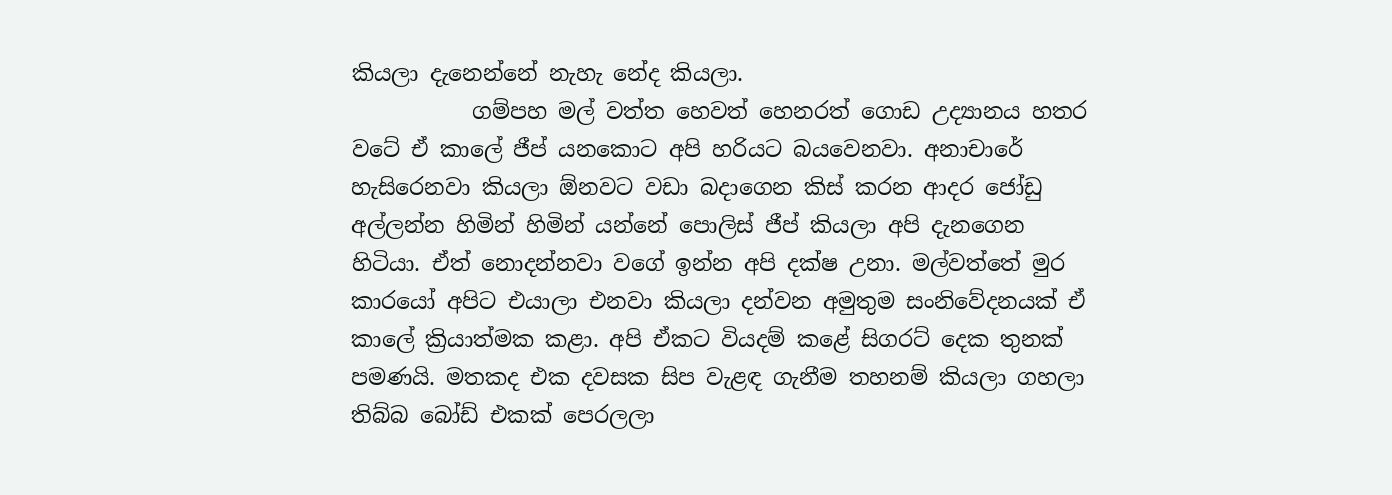කියලා දැනෙන්නේ නැහැ නේද කියලා.
           ගම්පහ මල් වත්ත හෙවත් හෙනරත් ගොඩ උද්‍යානය හතර වටේ ඒ කාලේ ජීප් යනකොට අපි හරියට බයවෙනවා. අනාචාරේ හැසිරෙනවා කියලා ඕනවට වඩා බදාගෙන කිස් කරන ආදර ජෝඩු අල්ලන්න හිමින් හිමින් යන්නේ පොලිස් ජීප් කියලා අපි දැනගෙන හිටියා. ඒත් නොදන්නවා වගේ ඉන්න අපි දක්ෂ උනා. මල්වත්තේ මුර කාරයෝ අපිට එයාලා එනවා කියලා දන්වන අමුතුම සංනිවේදනයක් ඒ කාලේ ක්‍රියාත්මක කළා. අපි ඒකට වියදම් කළේ සිගරට් දෙක තුනක් පමණයි. මතකද එක දවසක සිප වැළඳ ගැනීම තහනම් කියලා ගහලා තිබ්බ බෝඩ් එකක් පෙරලලා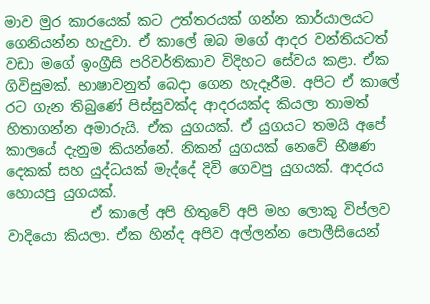මාව මුර කාරයෙක් කට උත්තරයක් ගන්න කාර්යාලයට ගෙනියන්න හැදුවා. ඒ කාලේ ඔබ මගේ ආදර වන්තියටත් වඩා මගේ ඉංග්‍රීසි පරිවර්තිකාව විදිහට සේවය කළා. ඒක ගිවිසුමක්. භාෂාවනුත් බෙදා ගෙන හැදෑරීම. අපිට ඒ කාලේ රට ගැන තිබුණේ පිස්සුවක්ද ආදරයක්ද කියලා තාමත් හිතාගන්න අමාරුයි. ඒක යුගයක්. ඒ යුගයට තමයි අපේ කාලයේ දැනුම කියන්නේ. නිකන් යුගයක් නෙවේ භීෂණ දෙකක් සහ යුද්ධයක් මැද්දේ දිවි ගෙවපු යුගයක්. ආදරය හොයපු යුගයක්.
            ඒ කාලේ අපි හිතුවේ අපි මහ ලොකු විප්ලව වාදියො කියලා. ඒක හින්ද අපිව අල්ලන්න පොලීසියෙන්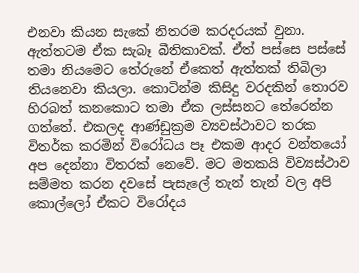එනවා කියන සැකේ නිතරම කරදරයක් වුනා. ඇත්තටම ඒක සැබෑ බීතිකාවක්. ඒත් පස්සෙ පස්සේ තමා නියමෙට තේරුනේ ඒකෙත් ඇත්තක් තිබිලා තියනෙවා කියලා. කොටින්ම කිසිදු වරදකින් තොරව හිරබත් කනකොට තමා ඒක ලස්සනට තේරෙන්න ගත්තේ. එකලද ආණ්ඩුක්‍රම ව්‍යවස්ථාවට තරක විතර්ක කරමින් විරෝධය පෑ එකම ආදර වන්තයෝ අප දෙන්නා විතරක් නෙවේ. මට මතකයි විව්‍යස්ථාව සම්මත කරන දවසේ පැසැලේ තැන් තැන් වල අපි කොල්ලෝ ඒකට විරෝදය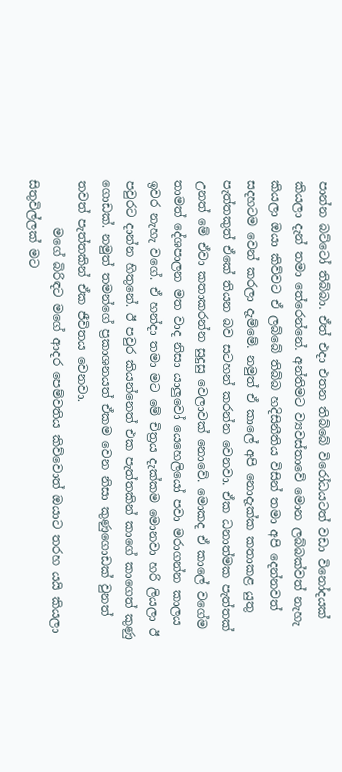පාන්න බට්ටෝ තිබ්බා. ඒත් එදා එතන තිබ්බේ විරෝධයටත් වඩා විනෝදයක් කියලා දැන් තමා තේරෙන්නේ. අන්තිමට ව්‍යවස්තාවේ මොන ලබ්බක්වත් නැහැ කියලා ඔයා කිව්වට ඒ ලබ්බේ තිබ්බ හදිසිනීතිය විසින් තමා අපි දෙන්නවත් සදහටම වෙන් කරලා දැම්මේ. නමුත් ඒ කාලේ අපි නොදැක්ක කතාකළ යුතු පැත්තකුත් ඒකේ තියන බව සටහන් කරන්න වෙනවා. ඒක ධනාත්මක පැත්තක් උනත් මේ ඒවා කතාකරන්න සුදුසු වෙලාවක් නොවේ. මොකද ඒ කාලේ වගේම තාමත් දේශපාලන මත වාද නිසා යාලුවෝ යෙහෙලියෝ පවා මරාගන්න කාලය  ඉවර නැහැ වගේ. ඒ හන්දා තමා මට මේ චිත්‍රය දැක්කම මොනවා හරි ලියලා ඊ පවුරට දාන්න හිතුනේ. ඊ පවුර කියන්නෙත් එක පැත්තකින් කාගේ කාගෙත් කුණු ගොඩක්. නමුත් තමන්ගේ ප්‍රකාශනයත් ඒකම වෙන නිසා කුණුගොඩක් වුනත් තවත් පැත්තකින් ඒක ජීවිතය වෙනවා.
        මගේ බිරිඳට මගේ ආදර පෙම්වතිය කිව්වොත් ඔයාට තරහ යයි කියලා සිතුවිල්ලක් මට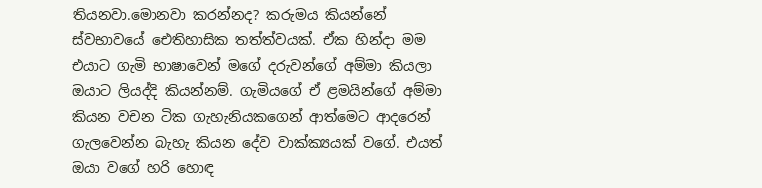තියනවා.මොනවා කරන්නද? කරුමය කියන්නේ ස්වභාවයේ ඓතිහාසික තත්ත්වයක්. ඒක හින්දා මම එයාට ගැමි භාෂාවෙන් මගේ දරුවන්ගේ අම්මා කියලා ඔයාට ලියද්දි කියන්නම්. ගැමියගේ ඒ ළමයින්ගේ අම්මා කියන වචන ටික ගැහැනියකගෙන් ආත්මෙට ආදරෙන් ගැලවෙන්න බැහැ කියන දේව වාක්ක්‍යයක් වගේ. එයත් ඔයා වගේ හරි හොඳ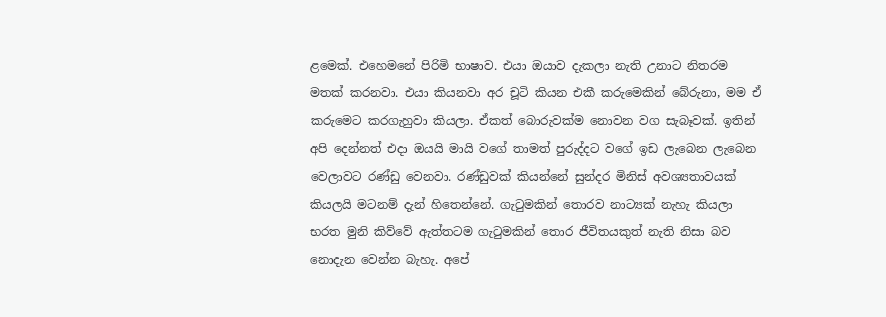ළමෙක්. එහෙමනේ පිරිමි භාෂාව. එයා ඔයාව දැකලා නැති උනාට නිතරම මතක් කරනවා. එයා කියනවා අර චූටි කියන එකී කරුමෙකින් බේරුනා, මම ඒ කරුමෙට කරගැහුවා කියලා. ඒකත් බොරුවක්ම නොවන වග සැබෑවක්. ඉතින් අපි දෙන්නත් එදා ඔයයි මායි වගේ තාමත් පුරුද්දට වගේ ඉඩ ලැබෙන ලැබෙන වෙලාවට රණ්ඩු වෙනවා. රණ්ඩුවක් කියන්නේ සුන්දර මිනිස් අවශ්‍යතාවයක් කියලයි මටනම් දැන් හිතෙන්නේ. ගැටුමකින් තොරව නාට්‍යක් නැහැ කියලා භරත මුනි කිව්වේ ඇත්තටම ගැටුමකින් තොර ජීවිතයකුත් නැති නිසා බව නොදැන වෙන්න බැහැ. අපේ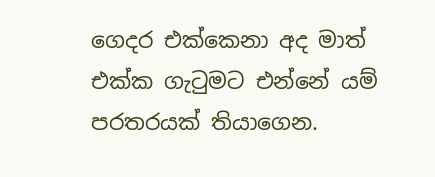ගෙදර එක්කෙනා අද මාත් එක්ක ගැටුමට එන්නේ යම් පරතරයක් තියාගෙන.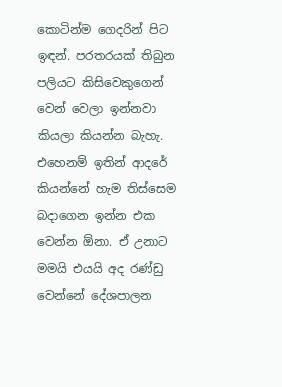කොටින්ම ගෙදරින් පිට ඉඳන්. පරතරයක් තිබුන පලියට කිසිවෙකුගෙන් වෙන් වෙලා ඉන්නවා කියලා කියන්න බැහැ. එහෙනම් ඉතින් ආදරේ කියන්නේ හැම තිස්සෙම බදාගෙන ඉන්න එක වෙන්න ඕනා. ඒ උනාට මමයි එයයි අද රණ්ඩු වෙන්නේ දේශපාලන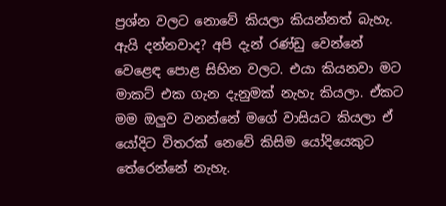ප්‍රශ්න වලට නොවේ කියලා කියන්නත් බැහැ. ඇයි දන්නවාද? අපි දැන් රණ්ඩු වෙන්නේ වෙළෙඳ පොළ සිහින වලට. එයා කියනවා මට මාකට් එක ගැන දැනුමක් නැහැ කියලා. ඒකට මම ඔලුව වනන්නේ මගේ වාසියට කියලා ඒ යෝදිට විතරක් නෙවේ කිසිම යෝදියෙකුට තේරෙන්නේ නැහැ.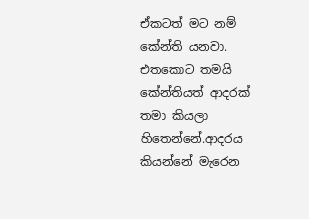ඒකටත් මට නම් කේන්ති යනවා. එතකොට තමයි කේන්තියත් ආදරක් තමා කියලා හිතෙන්නේ.ආදරය කියන්නේ මැරෙන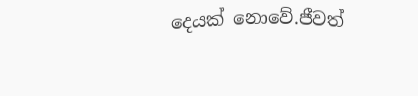දෙයක් නොවේ.ජීවත්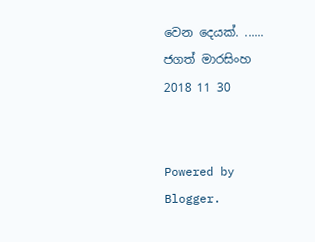වෙන දෙයක්. ......
ජගත් මාරසිංහ
2018 11 30


Powered by Blogger.